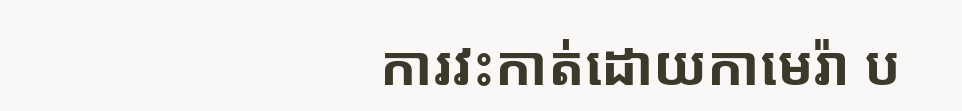ការវះកាត់ដោយកាមេរ៉ា ប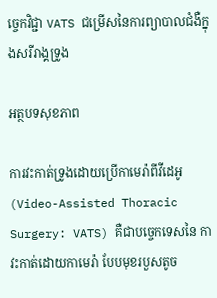ច្ចេកវិជ្ជា VATS ជម្រើសនៃការព្យាបាលជំងឺក្នុងសរីរាង្គទ្រូង

អត្ថបទសុខភាព

ការវះកាត់ទ្រូងដោយប្រើកាមេរ៉ាពីវីដេអូ (Video-Assisted Thoracic Surgery: VATS) គឺជាបច្ចេកទេសនៃ កាវះកាត់ដោយកាមេរ៉ា បែបមុខរបួសតូច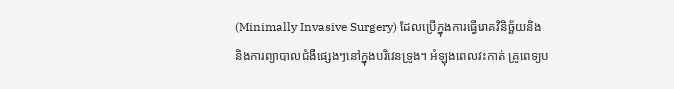(Minimally Invasive Surgery) ដែលប្រើក្នុងការធ្វើរោគវិនិច្ឆ័យនិង និងការព្យាបាលជំងឺផ្សេងៗនៅក្នុងបរិវេនទ្រូង។ អំឡុងពេលវះកាត់ គ្រូពេទ្យប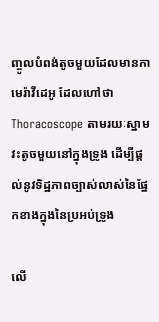ញ្ចូលបំពង់តូចមួយដែលមានកាមេរ៉ាវីដេអូ ដែលហៅថា Thoracoscope តាមរយៈស្នាមវះតូចមួយនៅក្នុងទ្រូង ដើម្បីផ្តល់នូវទិដ្ឋភាពច្បាស់លាស់នៃផ្នែកខាងក្នុងនៃប្រអប់ទ្រូង

លើ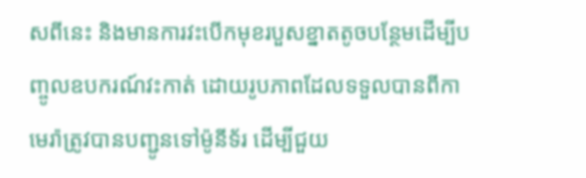សពីនេះ និងមានការវះបើកមុខរបួសខ្នាតតូចបន្ថែមដើម្បីបញ្ចូលឧបករណ៍វះកាត់ ដោយរូបភាពដែលទទួលបានពីកាមេរ៉ាត្រូវបានបញ្ជូនទៅម៉ូនីទ័រ ដើម្បីជួយ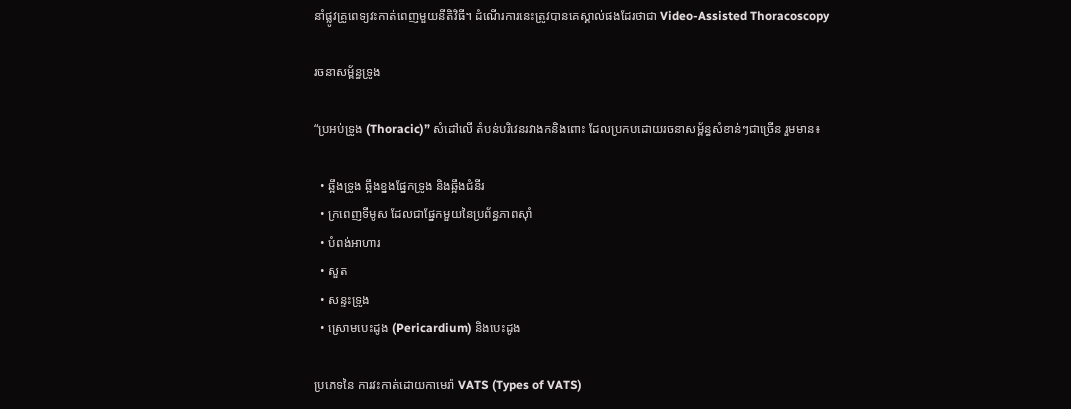នាំផ្លូវគ្រូពេទ្យវះកាត់ពេញមួយនីតិវិធី។ ដំណើរការនេះត្រូវបានគេស្គាល់ផងដែរថាជា Video-Assisted Thoracoscopy

រចនាសម្ព័ន្ធទ្រូង

“ប្រអប់ទ្រូង (Thoracic)” សំដៅលើ តំបន់បរិវេនរវាងកនិងពោះ ដែលប្រកបដោយរចនាសម្ព័ន្ធសំខាន់ៗជាច្រើន រួមមាន៖

  • ឆ្អឹងទ្រូង ឆ្អឹងខ្នងផ្នែកទ្រូង និងឆ្អឹងជំនីរ
  • ក្រពេញទីមូស ដែលជាផ្នែកមួយនៃប្រព័ន្ធភាពស៊ាំ
  • បំពង់អាហារ
  • សួត
  • សន្ទះទ្រូង
  • ស្រោមបេះដូង (Pericardium) និងបេះដូង

ប្រភេទនៃ ការវះកាត់ដោយកាមេរ៉ា VATS (Types of VATS)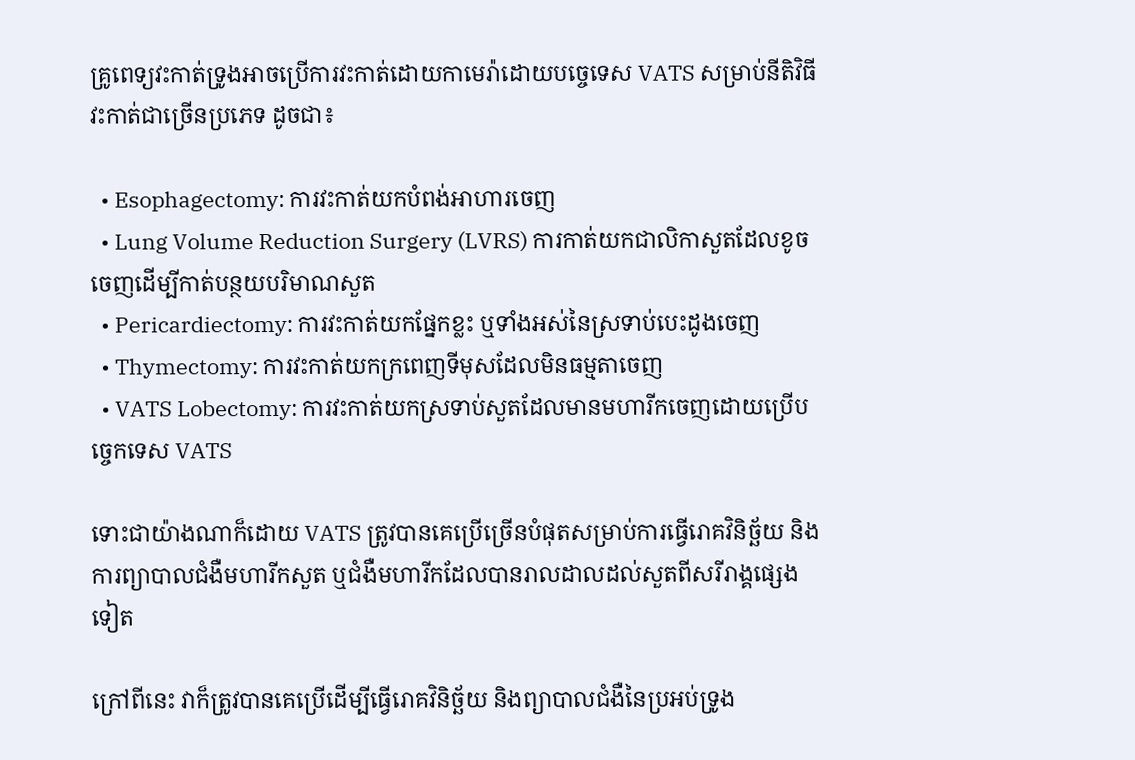គ្រូពេទ្យវះកាត់ទ្រូងអាចប្រើការវះកាត់ដោយកាមេរ៉ាដោយបច្ចេទេស VATS សម្រាប់នីតិវិធីវះកាត់ជាច្រើនប្រភេទ ដូចជា៖

  • Esophagectomy: ការវះកាត់យកបំពង់អាហារចេញ
  • Lung Volume Reduction Surgery (LVRS) ការកាត់យកជាលិកាសួតដែលខូចចេញដើម្បីកាត់បន្ថយបរិមាណសួត
  • Pericardiectomy: ការវះកាត់យកផ្នែកខ្លះ ឬទាំងអស់នៃស្រទាប់បេះដូងចេញ
  • Thymectomy: ការវះកាត់យកក្រពេញទីមុសដែលមិនធម្មតាចេញ
  • VATS Lobectomy: ការវះកាត់យកស្រទាប់សួតដែលមានមហារីកចេញដោយប្រើបច្ចេកទេស VATS

ទោះជាយ៉ាងណាក៏ដោយ VATS ត្រូវបានគេប្រើច្រើនបំផុតសម្រាប់ការធ្វើរោគវិនិច្ឆ័យ និងការព្យាបាលជំងឺមហារីកសួត ឬជំងឺមហារីកដែលបានរាលដាលដល់សួតពីសរីរាង្គផ្សេងទៀត

ក្រៅពីនេះ វាក៏ត្រូវបានគេប្រើដើម្បីធ្វើរោគវិនិច្ឆ័យ និងព្យាបាលជំងឺនៃប្រអប់ទ្រូង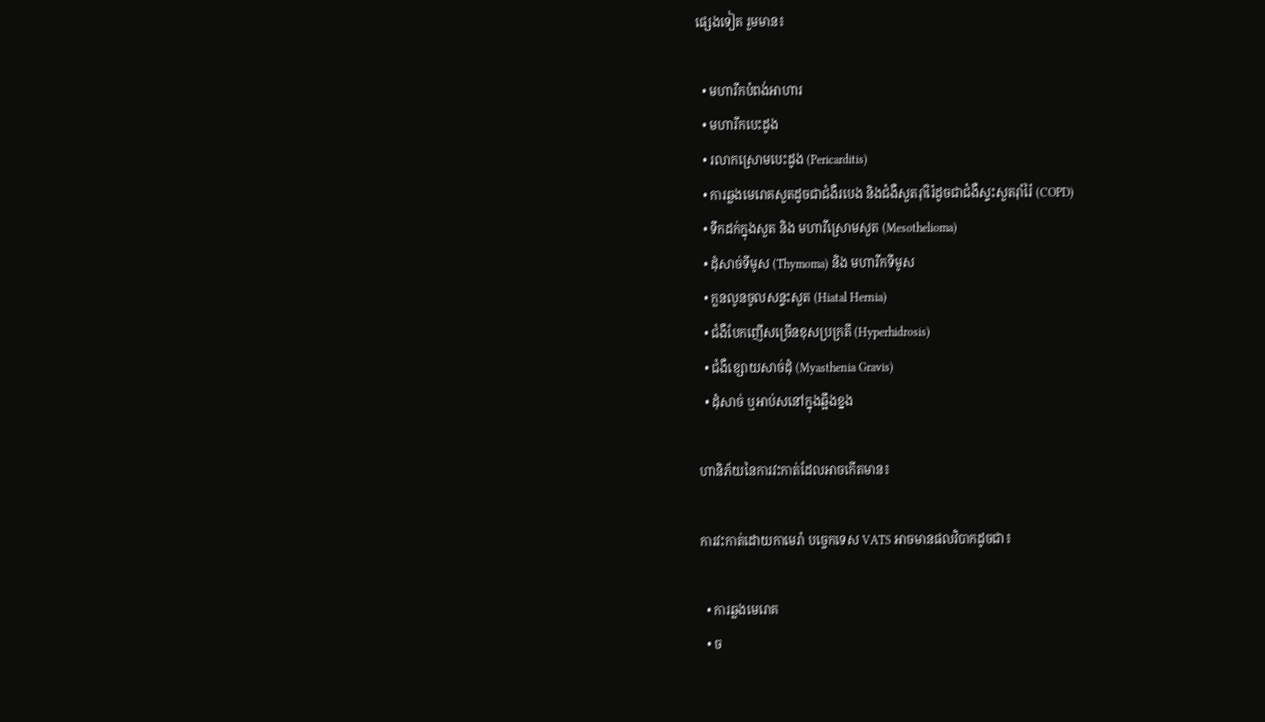ផ្សេងទៀត រួមមាន៖

  • មហារីកបំពង់អាហារ
  • មហារីកបេះដូង
  • រលាកស្រោមបេះដូង (Pericarditis)
  • ការឆ្លងមេរោគសួតដូចជាជំងឺរបេង និងជំងឺសួតរ៉ាំរ៉ៃដូចជាជំងឺស្ទះសួតរ៉ាំរ៉ៃ (COPD)
  • ទឹកដក់ក្នុងសួត និង មហារីស្រោមសួត (Mesothelioma)
  • ដុំសាច់ទីមូស (Thymoma) និង មហារីកទីមូស
  • ក្លនលូនចូលសន្ទះសួត (Hiatal Hernia)
  • ជំងឺបែកញើសច្រើនខុសប្រក្រតី (Hyperhidrosis)
  • ជំងឺខ្សោយសាច់ដុំ (Myasthenia Gravis)
  • ដុំសាច់ ឬអាប់សនៅក្នុងឆ្អឹងខ្នង

ហានិភ័យនៃការវះកាត់ដែលអាចកើតមាន៖

ការវះកាត់ដោយកាមេរ៉ា បច្ចេកទេស VATS អាចមានផលវិបាកដូចជា៖

  • ការឆ្លងមេរោគ
  • ច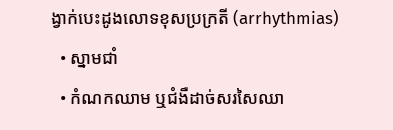ង្វាក់បេះដូងលោទខុសប្រក្រតី (arrhythmias)
  • ស្នាមជាំ
  • កំណកឈាម ឬជំងឺដាច់សរសៃឈា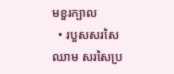មខួរក្បាល
  • របួសសរសៃឈាម សរសៃប្រ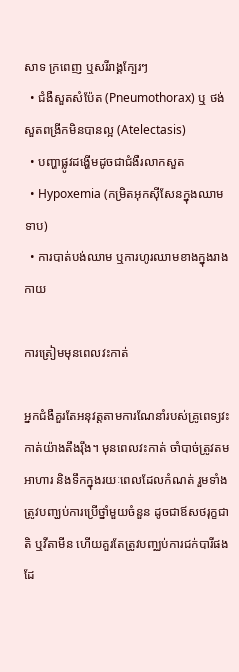សាទ ក្រពេញ ឬសរីរាង្គក្បែរៗ
  • ជំងឺសួតសំប៉ែត (Pneumothorax) ឬ ថង់សួតពង្រីកមិនបានល្អ (Atelectasis)
  • បញ្ហាផ្លូវដង្ហើមដូចជាជំងឺរលាកសួត
  • Hypoxemia (កម្រិតអុកស៊ីសែនក្នុងឈាមទាប)
  • ការបាត់បង់ឈាម ឬការហូរឈាមខាងក្នុងរាងកាយ

ការត្រៀមមុនពេលវះកាត់

អ្នកជំងឺគួរតែអនុវត្តតាមការណែនាំរបស់គ្រូពេទ្យវះកាត់យ៉ាងតឹងរ៉ឹង។ មុនពេលវះកាត់ ចាំបាច់ត្រូវតមអាហារ និងទឹកក្នុងរយៈពេលដែលកំណត់ រួមទាំងត្រូវបញ្ឃប់ការប្រើថ្នាំមួយចំនួន ដូចជាឪសថរុក្ខជាតិ ឬវីតាមីន ហើយគួរតែត្រូវបញ្ឈប់ការជក់បារីផងដែ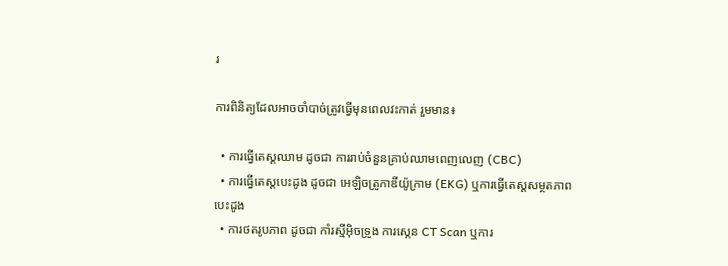រ

ការពិនិត្យដែលអាចចាំបាច់ត្រូវធ្វើមុនពេលវះកាត់ រួមមាន៖

  • ការធ្វើតេស្តឈាម ដូចជា ការរាប់ចំនួនគ្រាប់ឈាមពេញលេញ (CBC)
  • ការធ្វើតេស្តបេះដូង ដូចជា អេឡិចត្រូកាឌីយ៉ូក្រាម (EKG) ឬការធ្វើតេស្តសម្ថតភាពបេះដូង
  • ការថតរូបភាព ដូចជា កាំរស្មីអ៊ិចទ្រូង ការស្កេន CT Scan ឬការ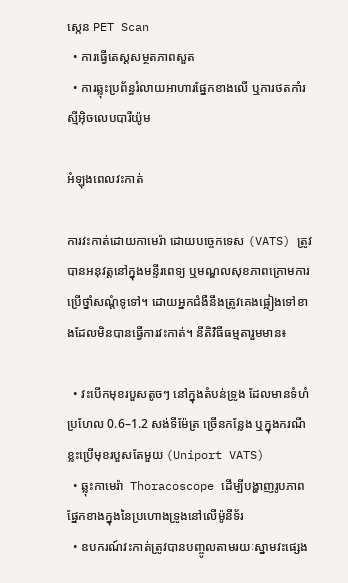ស្កេន PET Scan
  • ការធ្វើតេស្តសម្ថតភាពសួត
  • ការឆ្លុះប្រព័ន្ធរំលាយអាហារផ្នែកខាងលើ ឬការថតកាំរស្មីអ៊ិចលេបបារីយ៉ូម

អំឡុងពេលវះកាត់

ការវះកាត់ដោយកាមេរ៉ា ដោយបច្ចេកទេស (VATS) ត្រូវបានអនុវត្តនៅក្នុងមន្ទីរពេទ្យ ឬមណ្ឌលសុខភាពក្រោមការប្រើថ្នាំសណ្ដំទូទៅ។ ដោយអ្នកជំងឺនឹងត្រូវគេងផ្អៀងទៅខាងដែលមិនបានធ្វើការវះកាត់។ នីតិវិធីធម្មតារួមមាន៖

  • វះបើកមុខរបួសតូចៗ នៅក្នុងតំបន់ទ្រូង ដែលមានទំហំប្រហែល 0.6–1.2 សង់ទីម៉ែត្រ ច្រើនកន្លែង ឬក្នុងករណីខ្លះប្រើមុខរបួសតែមួយ (Uniport VATS)
  • ឆ្លុះកាមេរ៉ា  Thoracoscope ដើម្បីបង្ហាញរូបភាពផ្នែកខាងក្នុងនៃប្រហោងទ្រូងនៅលើម៉ូនីទ័រ
  • ឧបករណ៍វះកាត់ត្រូវបានបញ្ចូលតាមរយៈស្នាមវះផ្សេង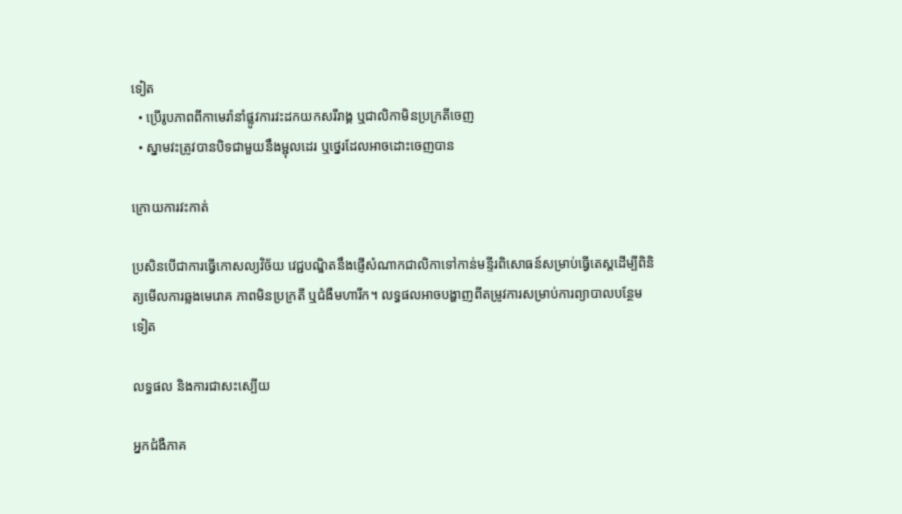ទៀត
  • ប្រើរូបភាពពីកាមេរ៉ានាំផ្លូវការវះដកយកសរីរាង្គ ឬជាលិកាមិនប្រក្រតីចេញ
  • ស្នាមវះត្រូវបានបិទជាមួយនឹងម្ជុលដេរ ឬថ្នេរដែលអាចដោះចេញបាន

ក្រោយការវះកាត់

ប្រសិនបើជាការធ្វើកោសល្យវិច័យ វេជ្ជបណ្ឌិតនឹងផ្ញើសំណាកជាលិកាទៅកាន់មន្ទីរពិសោធន៍សម្រាប់ធ្វើតេស្តដើម្បីពិនិត្យមើលការឆ្លងមេរោគ ភាពមិនប្រក្រតី ឬជំងឺមហារីក។ លទ្ធផលអាចបង្ហាញពីតម្រូវការសម្រាប់ការព្យាបាលបន្ថែមទៀត

លទ្ធផល និងការជាសះស្បើយ

អ្នកជំងឺភាគ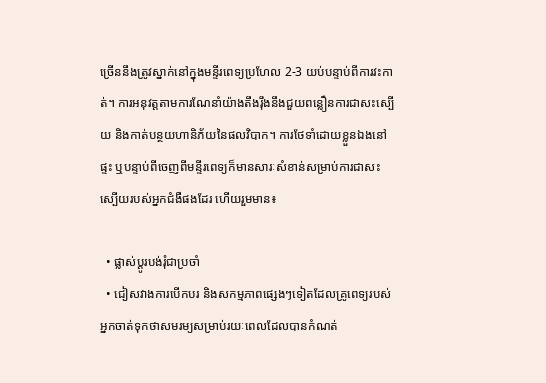ច្រើននឹងត្រូវស្នាក់នៅក្នុងមន្ទីរពេទ្យប្រហែល 2-3 យប់បន្ទាប់ពីការវះកាត់។ ការអនុវត្តតាមការណែនាំយ៉ាងតឹងរ៉ឹងនឹងជួយពន្លឿនការជាសះស្បើយ និងកាត់បន្ថយហានិភ័យនៃផលវិបាក។ ការថែទាំដោយខ្លួនឯងនៅផ្ទះ ឬបន្ទាប់ពីចេញពីមន្ទីរពេទ្យក៏មានសារៈសំខាន់សម្រាប់ការជាសះស្បើយរបស់អ្នកជំងឺផងដែរ ហើយរួមមាន៖

  • ផ្លាស់ប្តូរបង់រុំជាប្រចាំ
  • ជៀសវាងការបើកបរ និងសកម្មភាពផ្សេងៗទៀតដែលគ្រូពេទ្យរបស់អ្នកចាត់ទុកថាសមរម្យសម្រាប់រយៈពេលដែលបានកំណត់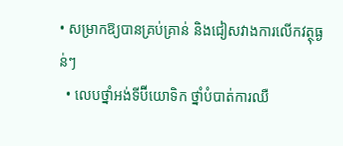• សម្រាកឱ្យបានគ្រប់គ្រាន់ និងជៀសវាងការលើកវត្ថុធ្ងន់ៗ
  • លេបថ្នាំអង់ទីប៊ីយោទិក ថ្នាំបំបាត់ការឈឺ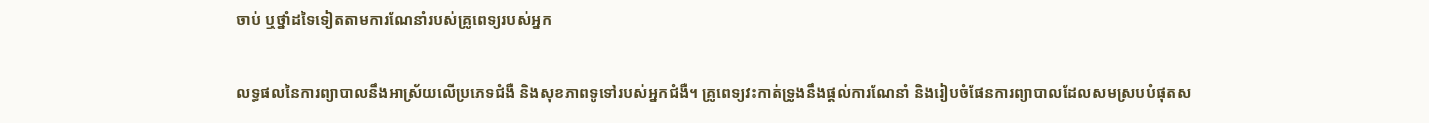ចាប់ ឬថ្នាំដទៃទៀតតាមការណែនាំរបស់គ្រូពេទ្យរបស់អ្នក

លទ្ធផលនៃការព្យាបាលនឹងអាស្រ័យលើប្រភេទជំងឺ និងសុខភាពទូទៅរបស់អ្នកជំងឺ។ គ្រូពេទ្យវះកាត់ទ្រូងនឹងផ្តល់ការណែនាំ និងរៀបចំផែនការព្យាបាលដែលសមស្របបំផុតស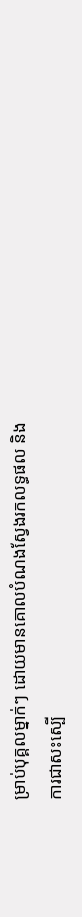ម្រាប់បុគ្គលម្នាក់ៗ ដោយមានគោលបំណងស្វែងរកលទ្ធផល និងការជាសះស្បើ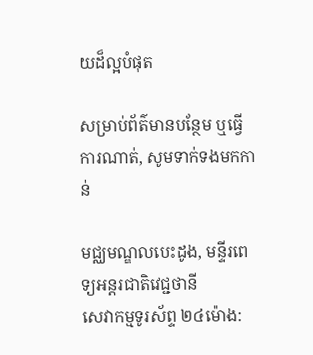យដ៏ល្អបំផុត

សម្រាប់ព័ត៌មានបន្ថែម ឬធ្វើការណាត់, សូមទាក់ទងមកកាន់

មជ្ឈមណ្ឌលបេះដូង, មន្ទីរពេទ្យអន្ដរជាតិវេជ្ជថានី
សេវាកម្មទូរស័ព្ទ ២៤ម៉ោង: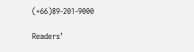(+66)89-201-9000

Readers’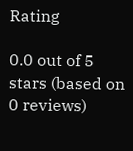Rating

0.0 out of 5 stars (based on 0 reviews)